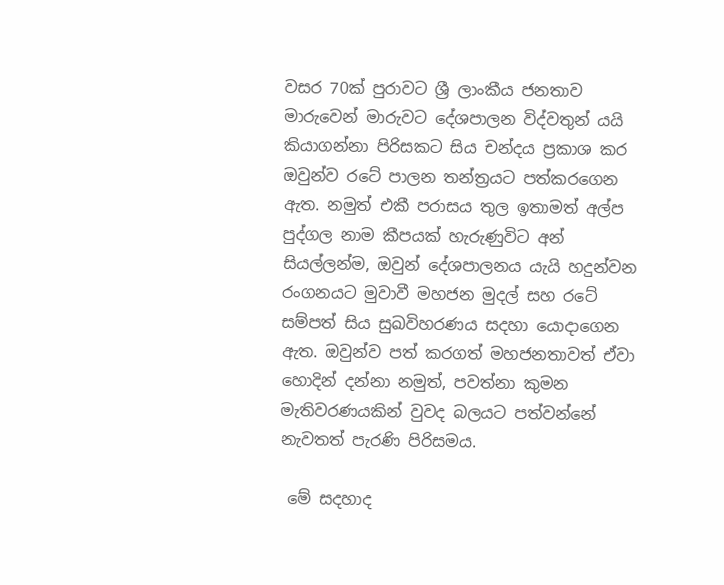වසර 70ක් පුරාවට ශ්‍රී ලාංකීය ජනතාව මාරුවෙන් මාරුවට දේශපාලන විද්වතුන් යයි කියාගන්නා පිරිසකට සිය චන්දය ප්‍රකාශ කර ඔවුන්ව රටේ පාලන තන්ත්‍රයට පත්කරගෙන ඇත. නමුත් එකී පරාසය තුල ඉතාමත් අල්ප පුද්ගල නාම කීපයක් හැරුණුවිට අන් සියල්ලන්ම, ඔවුන් දේශපාලනය යැයි හදුන්වන රංගනයට මුවාවී මහජන මුදල් සහ රටේ සම්පත් සිය සුඛවිහරණය සදහා යොදාගෙන ඇත. ඔවුන්ව පත් කරගත් මහජනතාවත් ඒවා හොදින් දන්නා නමුත්, පවත්නා කුමන මැතිවරණයකින් වුවද බලයට පත්වන්නේ නැවතත් පැරණි පිරිසමය.

 මේ සදහාද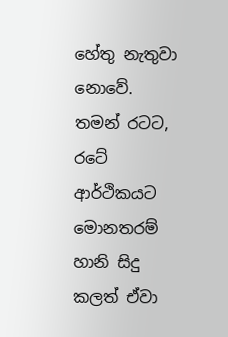හේතු නැතුවා නොවේ. තමන් රටට, රටේ ආර්ථිකයට මොනතරම් හානි සිදු කලත් ඒවා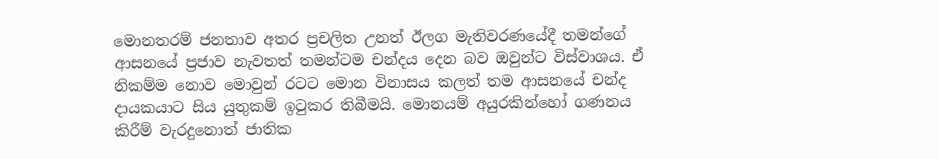මොනතරම් ජනතාව අතර ප්‍රචලිත උනත් ඊලග මැතිවරණයේදී තමන්ගේ ආසනයේ ප්‍රජාව නැවතත් තමන්ටම චන්දය දෙන බව ඔවුන්ට විස්වාශය. ඒ නිකම්ම නොව මොවුන් රටට මොන විනාසය කලත් තම ආසනයේ චන්ද දායකයාට සිය යුතුකම් ඉටුකර තිබීමයි. මොනයම් අයුරකින්හෝ ගණනය කිරීම් වැරදුනොත් ජාතික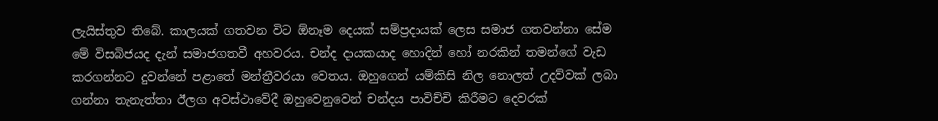ලැයිස්තුව තිබේ. කාලයක් ගතවන විට ඕනෑම දෙයක් සම්ප්‍රදායක් ලෙස සමාජ ගතවන්නා සේම මේ විසබිජයද දැන් සමාජගතවී අහවරය. චන්ද දායකයාද හොදින් හෝ නරකින් තමන්ගේ වැඩ කරගන්නට දුවන්නේ පළාතේ මන්ත්‍රීවරයා වෙතය. ඔහුගෙන් යම්කිසි නිල නොලත් උදව්වක් ලබා ගන්නා තැනැත්තා ඊලග අවස්ථාවේදී ඔහුවෙනුවෙන් චන්දය පාවිච්චි කිරීමට දෙවරක්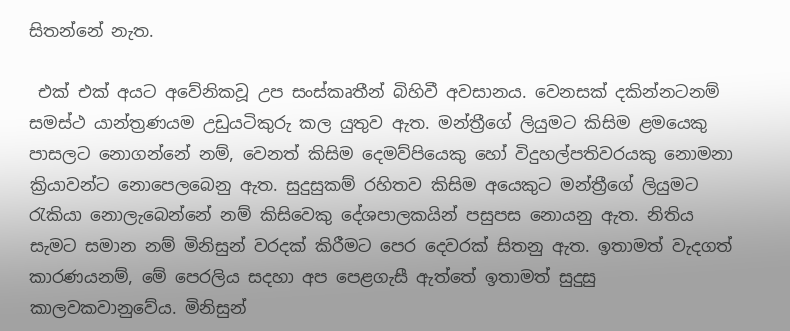සිතන්නේ නැත.

 එක් එක් අයට අවේනිකවූ උප සංස්කෘතීන් බිහිවී අවසානය. වෙනසක් දකින්නටනම් සමස්ථ යාන්ත්‍රණයම උඩුයටිකුරු කල යුතුව ඇත. මන්ත්‍රීගේ ලියුමට කිසිම ළමයෙකු පාසලට නොගන්නේ නම්, වෙනත් කිසිම දෙමව්පියෙකු හෝ විදුහල්පතිවරයකු නොමනා ක්‍රියාවන්ට නොපෙලබෙනු ඇත. සුදුසුකම් රහිතව කිසිම අයෙකුට මන්ත්‍රීගේ ලියුමට රැකියා නොලැබෙන්නේ නම් කිසිවෙකු දේශපාලකයින් පසුපස නොයනු ඇත. නිතිය සැමට සමාන නම් මිනිසුන් වරදක් කිරීමට පෙර දෙවරක් සිතනු ඇත. ඉතාමත් වැදගත් කාරණයනම්, මේ පෙරලිය සදහා අප පෙළගැසී ඇත්තේ ඉතාමත් සුදුසු කාලවකවානුවේය. මිනිසුන්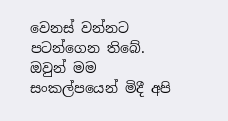වෙනස් වන්නට පටන්ගෙන තිබේ. ඔවුන් මම සංකල්පයෙන් මිදී අපි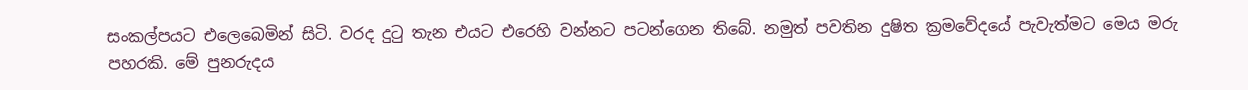සංකල්පයට එලෙබෙමින් සිටි. වරද දුටු තැන එයට එරෙහි වන්නට පටන්ගෙන තිබේ. නමුත් පවතින දුෂිත ක්‍රමවේදයේ පැවැත්මට මෙය මරු පහරකි. මේ පුනරුදය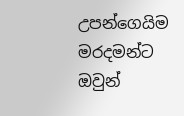උපන්ගෙයිම මරදමන්ට ඔවුන්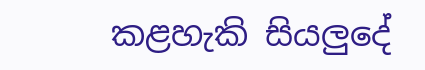කළහැකි සියලුදේ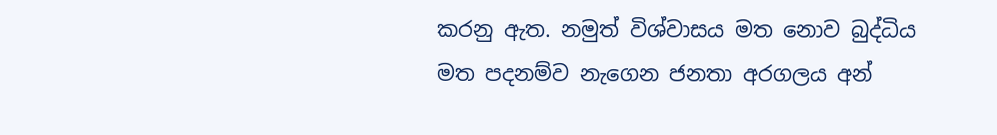කරනු ඇත. නමුත් විශ්වාසය මත නොව බුද්ධිය මත පදනම්ව නැගෙන ජනතා අරගලය අන්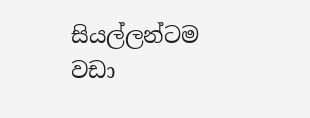සියල්ලන්ටම වඩා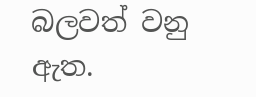බලවත් වනු ඇත.